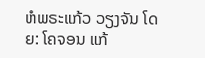ຫໍພຣະແກ້ວ ວຽງຈັນ ໂດຍ: ໂຄຈອນ ແກ້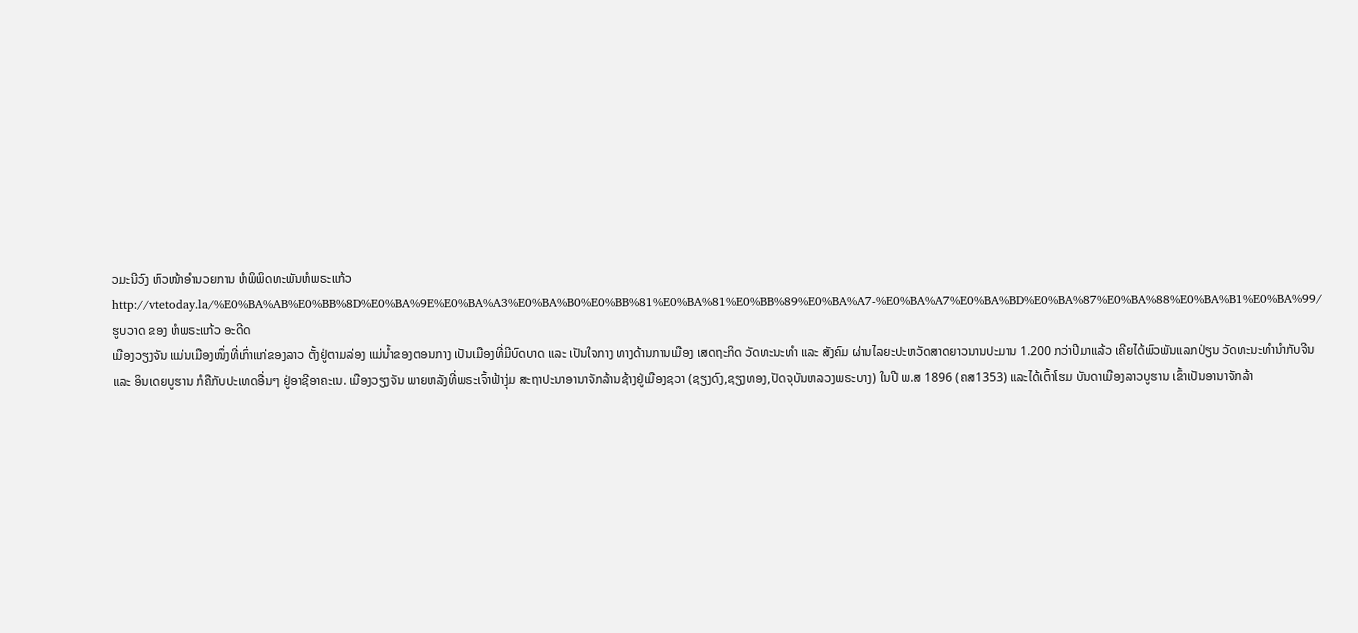ວມະນີວົງ ຫົວໜ້າອຳນວຍການ ຫໍພິພິດທະພັນຫໍພຣະແກ້ວ
http://vtetoday.la/%E0%BA%AB%E0%BB%8D%E0%BA%9E%E0%BA%A3%E0%BA%B0%E0%BB%81%E0%BA%81%E0%BB%89%E0%BA%A7-%E0%BA%A7%E0%BA%BD%E0%BA%87%E0%BA%88%E0%BA%B1%E0%BA%99/
ຮູບວາດ ຂອງ ຫໍພຣະແກ້ວ ອະດີດ
ເມືອງວຽງຈັນ ແມ່ນເມືອງໜຶ່ງທີ່ເກົ່າແກ່ຂອງລາວ ຕັ້ງຢູ່ຕາມລ່ອງ ແມ່ນໍ້າຂອງຕອນກາງ ເປັນເມືອງທີ່ມີບົດບາດ ແລະ ເປັນໃຈກາງ ທາງດ້ານການເມືອງ ເສດຖະກິດ ວັດທະນະທຳ ແລະ ສັງຄົມ ຜ່ານໄລຍະປະຫວັດສາດຍາວນານປະມານ 1.200 ກວ່າປີມາແລ້ວ ເຄີຍໄດ້ພົວພັນແລກປ່ຽນ ວັດທະນະທຳນຳກັບຈີນ ແລະ ອິນເດຍບູຮານ ກໍຄືກັບປະເທດອື່ນໆ ຢູ່ອາຊີອາຄະເນ. ເມືອງວຽງຈັນ ພາຍຫລັງທີ່ພຣະເຈົ້າຟ້າງຸ່ມ ສະຖາປະນາອານາຈັກລ້ານຊ້າງຢູ່ເມືອງຊວາ (ຊຽງດົງ,ຊຽງທອງ,ປັດຈຸບັນຫລວງພຣະບາງ) ໃນປີ ພ.ສ 1896 (ຄສ1353) ແລະໄດ້ເຕົ້າໂຮມ ບັນດາເມືອງລາວບູຮານ ເຂົ້າເປັນອານາຈັກລ້າ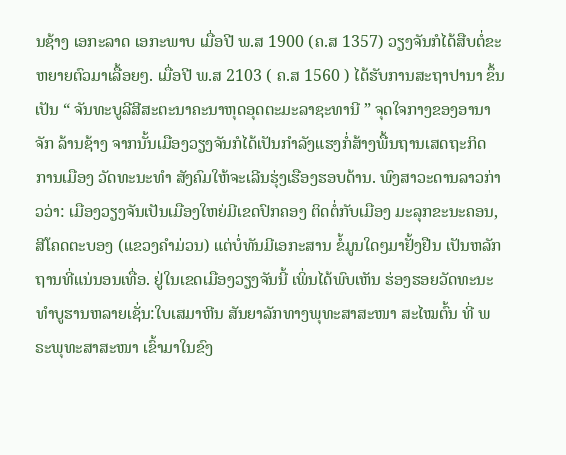ນຊ້າງ ເອກະລາດ ເອກະພາບ ເມື່ອປີ ພ.ສ 1900 (ຄ.ສ 1357) ວຽງຈັນກໍໄດ້ສືບຕໍ່ຂະຫຍາຍຕົວມາເລື້ອຍໆ. ເມື່ອປີ ພ.ສ 2103 ( ຄ.ສ 1560 ) ໄດ້ຮັບການສະຖາປານາ ຂຶ້ນເປັນ “ ຈັນທະບູລີສີສະຕະນາຄະນາຫຸດອຸດຕະມະລາຊະທານີ ” ຈຸດໃຈກາງຂອງອານາຈັກ ລ້ານຊ້າງ ຈາກນັ້ນເມືອງວຽງຈັນກໍໄດ້ເປັນກຳລັງແຮງກໍ່ສ້າງພື້ນຖານເສດຖະກິດ ການເມືອງ ວັດທະນະທຳ ສັງຄົມໃຫ້ຈະເລີນຮຸ່ງເຮືອງຮອບດ້ານ. ພົງສາວະດານລາວກ່າວວ່າ: ເມືອງວຽງຈັນເປັນເມືອງໃຫຍ່ມີເຂດປົກຄອງ ຕິດຕໍ່ກັບເມືອງ ມະລຸກຂະນະຄອນ, ສີໂຄດຕະບອງ (ແຂວງຄຳມ່ວນ) ແຕ່ບໍ່ທັນມີເອກະສານ ຂໍ້ມູນໃດໆມາຢັ້ງຢືນ ເປັນຫລັກຖານທີ່ແນ່ນອນເທື່ອ. ຢູ່ໃນເຂດເມືອງວຽງຈັນນີ້ ເພິ່ນໄດ້ພົບເຫັນ ຮ່ອງຮອຍວັດທະນະທຳບູຮານຫລາຍເຊັ່ນ:ໃບເສມາຫີນ ສັນຍາລັກທາງພຸທະສາສະໜາ ສະໄໝຕົ້ນ ທີ່ ພຣະພຸທະສາສະໜາ ເຂົ້າມາໃນຂົງ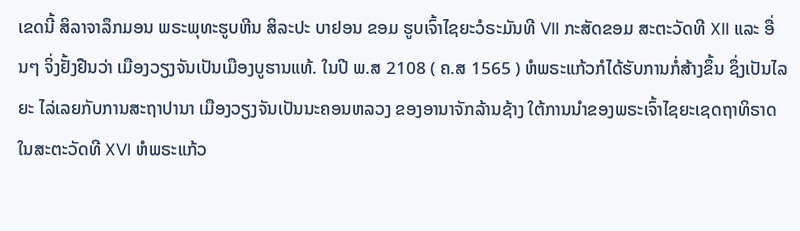ເຂດນີ້ ສິລາຈາລຶກມອນ ພຣະພຸທະຮູບຫີນ ສິລະປະ ບາຢອນ ຂອມ ຮູບເຈົ້າໄຊຍະວໍຣະມັນທີ VII ກະສັດຂອມ ສະຕະວັດທີ XII ແລະ ອື່ນໆ ຈິ່ງຢັ້ງຢືນວ່າ ເມືອງວຽງຈັນເປັນເມືອງບູຮານແທ້. ໃນປີ ພ.ສ 2108 ( ຄ.ສ 1565 ) ຫໍພຣະແກ້ວກໍໄດ້ຮັບການກໍ່ສ້າງຂຶ້ນ ຊຶ່ງເປັນໄລຍະ ໄລ່ເລຍກັບການສະຖາປານາ ເມືອງວຽງຈັນເປັນນະຄອນຫລວງ ຂອງອານາຈັກລ້ານຊ້າງ ໃຕ້ການນຳຂອງພຣະເຈົ້າໄຊຍະເຊດຖາທິຣາດ ໃນສະຕະວັດທີ XVI ຫໍພຣະແກ້ວ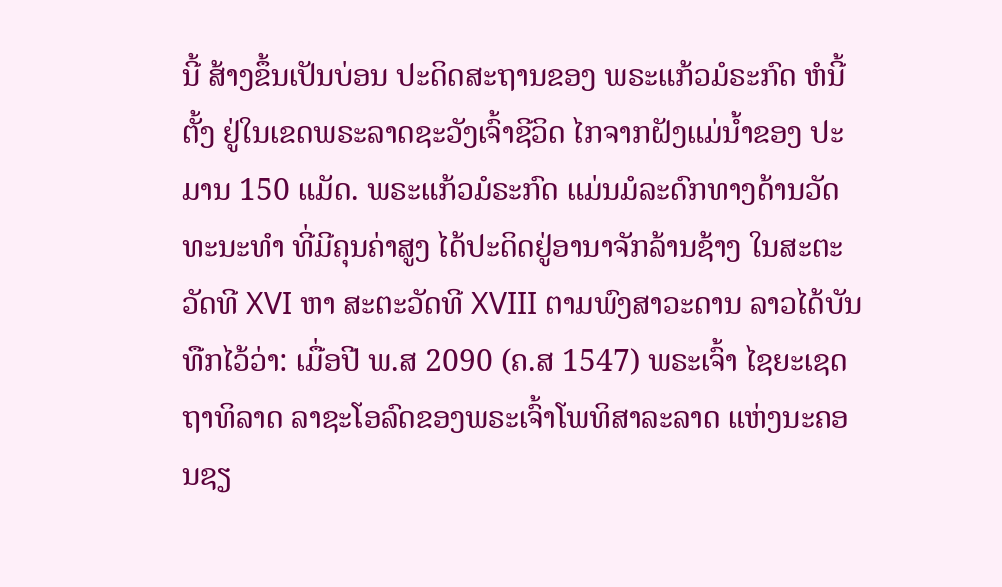ນີ້ ສ້າງຂຶ້ນເປັນບ່ອນ ປະດິດສະຖານຂອງ ພຣະແກ້ວມໍຣະກົດ ຫໍນີ້ຕັ້ງ ຢູ່ໃນເຂດພຣະລາດຊະວັງເຈົ້າຊີວິດ ໄກຈາກຝັງແມ່ນ້ຳຂອງ ປະມານ 150 ແມັດ. ພຣະແກ້ວມໍຣະກົດ ແມ່ນມໍລະດົກທາງດ້ານວັດທະນະທຳ ທີ່ມີຄຸນຄ່າສູງ ໄດ້ປະດິດຢູ່ອານາຈັກລ້ານຊ້າງ ໃນສະຕະວັດທີ XVI ຫາ ສະຕະວັດທີ XVIII ຕາມພົງສາວະດານ ລາວໄດ້ບັນທືກໄວ້ວ່າ: ເມື່ອປີ ພ.ສ 2090 (ຄ.ສ 1547) ພຣະເຈົ້າ ໄຊຍະເຊດຖາທິລາດ ລາຊະໂອລົດຂອງພຣະເຈົ້າໂພທິສາລະລາດ ແຫ່ງນະຄອນຊຽ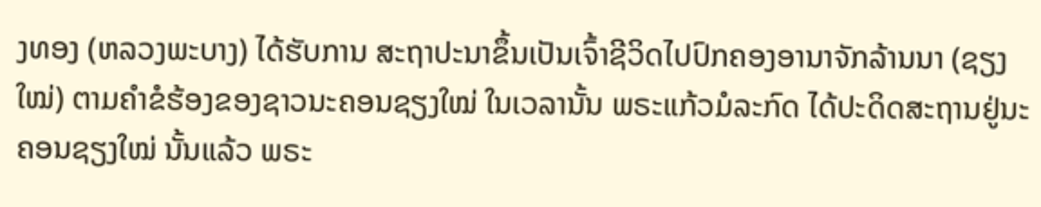ງທອງ (ຫລວງພະບາງ) ໄດ້ຮັບການ ສະຖາປະນາຂຶ້ນເປັນເຈົ້າຊີວິດໄປປົກຄອງອານາຈັກລ້ານນາ (ຊຽງໃໝ່) ຕາມຄຳຂໍຮ້ອງຂອງຊາວນະຄອນຊຽງໃໝ່ ໃນເວລານັ້ນ ພຣະແກ້ວມໍລະກົດ ໄດ້ປະດິດສະຖານຢູ່ນະຄອນຊຽງໃໝ່ ນັ້ນແລ້ວ ພຣະ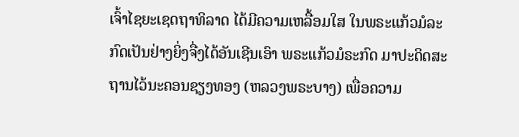ເຈົ້າໄຊຍະເຊດຖາທິລາດ ໄດ້ມີຄວາມເຫລື້ອມໃສ ໃນພຣະແກ້ວມໍລະກົດເປັນຢ່າງຍິ່ງຈື່ງໄດ້ອັນເຊີນເອົາ ພຣະແກ້ວມໍຣະກົດ ມາປະດິດສະຖານໄວ້ນະຄອນຊຽງທອງ (ຫລວງພຣະບາງ) ເພື່ອຄວາມ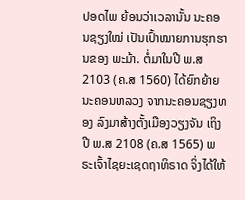ປອດໄພ ຍ້ອນວ່າເວລານັ້ນ ນະຄອນຊຽງໃໝ່ ເປັນເປົ້າໝາຍການຮຸກຮານຂອງ ພະມ້າ. ຕໍ່ມາໃນປີ ພ.ສ 2103 (ຄ.ສ 1560) ໄດ້ຍົກຍ້າຍນະຄອນຫລວງ ຈາກນະຄອນຊຽງທອງ ລົງມາສ້າງຕັ້ງເມືອງວຽງຈັນ ເຖິງປີ ພ.ສ 2108 (ຄ.ສ 1565) ພຣະເຈົ້າໄຊຍະເຊດຖາທິຣາດ ຈິ່ງໄດ້ໃຫ້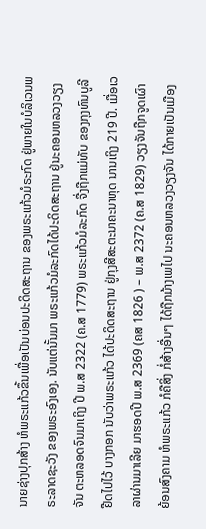ນາຍຊ່າງປຸກສ້າງ ຫໍພຣະແກ້ວຂຶ້ນເພື່ອເປັນບ່ອນປະດິດສະຖານ ຂອງພຣະແກ້ວມໍຣະກົດ ຢູ່ພາຍໃນບໍລິເວນພຣະລາດຊະວັງ ຂອງພຣະອົງເອງ. ນັບແຕ່ນັ້ນມາ ພຣະແກ້ວມໍລະກົດໄດ້ປະດິດສະຖານ ຢູ່ນະຄອນຫລວງວຽງຈັນ ຕະຫລອດຈົນມາເຖິງ ປີ ພ.ສ 2322 (ຄ.ສ 1779) ພຣະແກ້ວມໍລະກົດ ຈື່ງຖືກແມ່ທັບ ຂອງກຸງທົນບູລີ ຢືດໄປໄວ້ ບາງກອກ ນັບວ່າພຣະແກ້ວ ໄດ້ປະດິດສະຖານ ຢູ່ກຸງສີສະຕະນາຄະນາຫຸດ ນານເຖິງ 219 ປີ. ເມື່ອເວລາຜ່ານມາເລີຍ ມາຮອດປີ ພ.ສ 2369 (ຄສ 1826 ) – ພ.ສ 2372 (ຄ.ສ 1829) ວຽງຈັນຖືກຈູດເຜົາ ຍ້ອນສົງຄາມ ຫໍພຣະແກ້ວ ກໍຄືສິ່ງ ກໍ່ສ້າງອື່ນໆ ໄດ້ຖືກມ້າງເພໄປ ນະຄອນຫລວງວຽງຈັນ ໄດ້ກາຍເປັນເມືອງ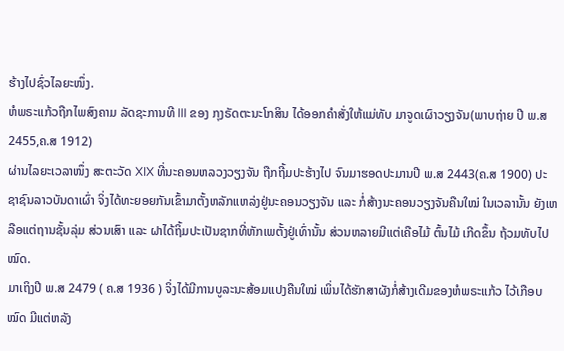ຮ້າງໄປຊົ່ວໄລຍະໜຶ່ງ.
ຫໍພຣະແກ້ວຖືກໄພສົງຄາມ ລັດຊະການທີ III ຂອງ ກຸງຣັດຕະນະໂກສິນ ໄດ້ອອກຄຳສັ່ງໃຫ້ແມ່ທັບ ມາຈູດເຜົາວຽງຈັນ(ພາບຖ່າຍ ປີ ພ.ສ 2455,ຄ.ສ 1912)
ຜ່ານໄລຍະເວລາໜຶ່ງ ສະຕະວັດ XIX ທີ່ນະຄອນຫລວງວຽງຈັນ ຖືກຖີ້ມປະຮ້າງໄປ ຈົນມາຮອດປະມານປີ ພ.ສ 2443(ຄ.ສ 1900) ປະຊາຊົນລາວບັນດາເຜົ່າ ຈິ່ງໄດ້ທະຍອຍກັນເຂົ້າມາຕັ້ງຫລັກແຫລ່ງຢູ່ນະຄອນວຽງຈັນ ແລະ ກໍ່ສ້າງນະຄອນວຽງຈັນຄືນໃໝ່ ໃນເວລານັ້ນ ຍັງເຫລືອແຕ່ຖານຊັ້ນລຸ່ມ ສ່ວນເສົາ ແລະ ຝາໄດ້ຖິ້ມປະເປັນຊາກທີ່ຫັກເພຕັ້ງຢູ່ເທົ່ານັ້ນ ສ່ວນຫລາຍມີແຕ່ເຄືອໄມ້ ຕົ້ນໄມ້ ເກີດຂຶ້ນ ຖ້ວມທັບໄປໝົດ.
ມາເຖິງປີ ພ.ສ 2479 ( ຄ.ສ 1936 ) ຈິ່ງໄດ້ມີການບູລະນະສ້ອມແປງຄືນໃໝ່ ເພິ່ນໄດ້ຮັກສາຜັງກໍ່ສ້າງເດີມຂອງຫໍພຣະແກ້ວ ໄວ້ເກືອບໝົດ ມີແຕ່ຫລັງ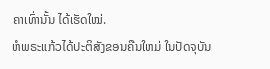ຄາເທົ່ານັ້ນ ໄດ້ເຮັດໃໝ່.
ຫໍພຣະແກ້ວໄດ້ປະຕິສັງຂອນຄືນໃຫມ່ ໃນປັດຈຸບັນ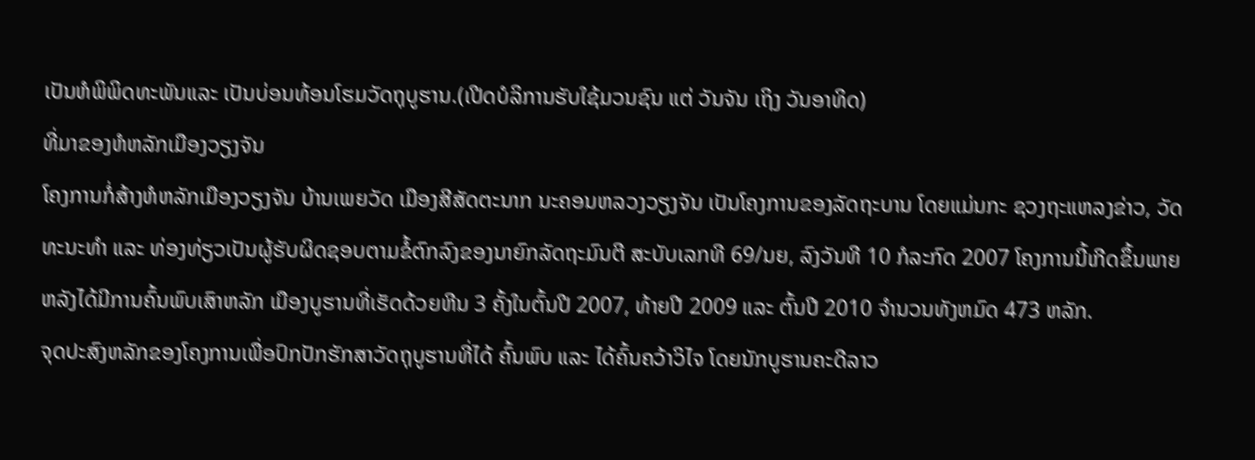ເປັນຫໍພິພິດທະພັນແລະ ເປັນບ່ອນທ້ອນໂຮມວັດຖຸບູຮານ.(ເປີດບໍລິການຮັບໃຊ້ມວນຊົນ ແຕ່ ວັນຈັນ ເຖິງ ວັນອາທິດ)
ທີ່ມາຂອງຫໍຫລັກເມືອງວຽງຈັນ
ໂຄງການກໍ່ສ້າງຫໍຫລັກເມືອງວຽງຈັນ ບ້ານເພຍວັດ ເມືອງສີສັດຕະນາກ ນະຄອນຫລວງວຽງຈັນ ເປັນໂຄງການຂອງລັດຖະບານ ໂດຍແມ່ນກະ ຊວງຖະແຫລງຂ່າວ, ວັດທະນະທໍາ ແລະ ທ່ອງທ່ຽວເປັນຜູ້ຮັບຜິດຊອບຕາມຂໍ້ຕົກລົງຂອງນາຍົກລັດຖະມົນຕີ ສະບັບເລກທີ 69/ນຍ, ລົງວັນທີ 10 ກໍລະກົດ 2007 ໂຄງການນີ້ເກີດຂຶ້ນພາຍ ຫລັງໄດ້ມີການຄົ້ນພົບເສົາຫລັກ ເມືອງບູຮານທີ່ເຮັດດ້ວຍຫີນ 3 ຄັ້ງໃນຕົ້ນປີ 2007, ທ້າຍປີ 2009 ແລະ ຕົ້ນປີ 2010 ຈໍານວນທັງຫມົດ 473 ຫລັກ.
ຈຸດປະສົງຫລັກຂອງໂຄງການເພື່ອປົກປັກຮັກສາວັດຖຸບູຮານທີ່ໄດ້ ຄົ້ນພົບ ແລະ ໄດ້ຄົ້ນຄວ້າວິໄຈ ໂດຍນັກບູຮານຄະດີລາວ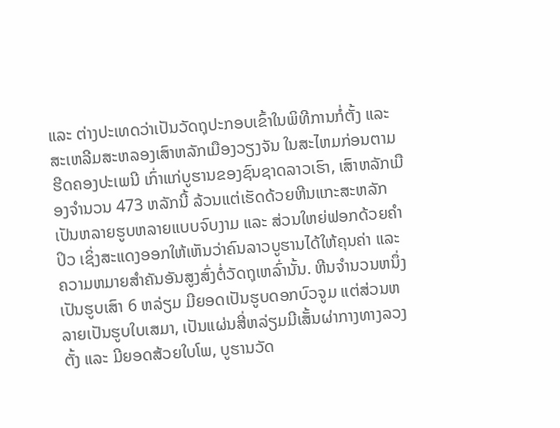ແລະ ຕ່າງປະເທດວ່າເປັນວັດຖຸປະກອບເຂົ້າໃນພິທີການກໍ່ຕັ້ງ ແລະ ສະເຫລີມສະຫລອງເສົາຫລັກເມືອງວຽງຈັນ ໃນສະໄຫມກ່ອນຕາມຮີດຄອງປະເພນີ ເກົ່າແກ່ບູຮານຂອງຊົນຊາດລາວເຮົາ, ເສົາຫລັກເມືອງຈໍານວນ 473 ຫລັກນີ້ ລ້ວນແຕ່ເຮັດດ້ວຍຫີນແກະສະຫລັກເປັນຫລາຍຮູບຫລາຍແບບຈົບງາມ ແລະ ສ່ວນໃຫຍ່ຟອກດ້ວຍຄຳປິວ ເຊິ່ງສະແດງອອກໃຫ້ເຫັນວ່າຄົນລາວບູຮານໄດ້ໃຫ້ຄຸນຄ່າ ແລະ ຄວາມຫມາຍສຳຄັນອັນສູງສົ່ງຕໍ່ວັດຖຸເຫລົ່ານັ້ນ. ຫີນຈໍານວນຫນຶ່ງເປັນຮູບເສົາ 6 ຫລ່ຽມ ມີຍອດເປັນຮູບດອກບົວຈູມ ແຕ່ສ່ວນຫລາຍເປັນຮູບໃບເສມາ, ເປັນແຜ່ນສີ່ຫລ່ຽມມີເສັ້ນຜ່າກາງທາງລວງຕັ້ງ ແລະ ມີຍອດສ້ວຍໃບໂພ, ບູຮານວັດ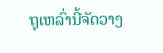ຖຸເຫລົ່ານີ້ຈັດວາງ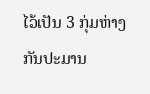ໄວ້ເປັນ 3 ກຸ່ມຫ່າງກັນປະມານ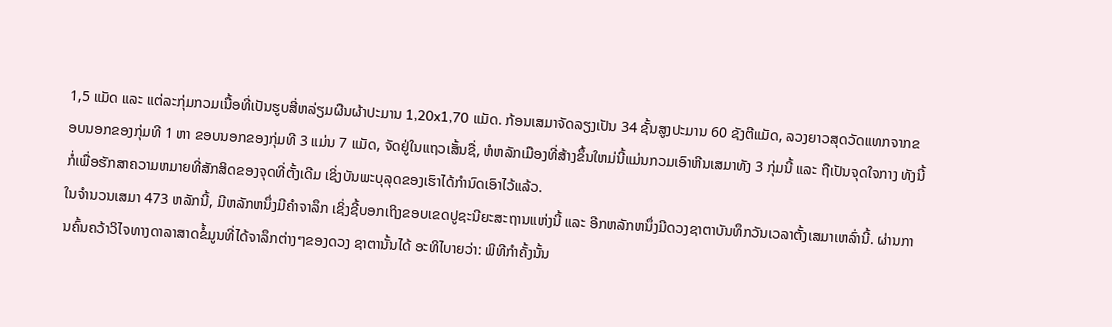1,5 ແມັດ ແລະ ແຕ່ລະກຸ່ມກວມເນື້ອທີ່ເປັນຮູບສີ່ຫລ່ຽມຜືນຜ້າປະມານ 1,20x1,70 ແມັດ. ກ້ອນເສມາຈັດລຽງເປັນ 34 ຊັ້ນສູງປະມານ 60 ຊັງຕີແມັດ, ລວງຍາວສຸດວັດແທກຈາກຂອບນອກຂອງກຸ່ມທີ 1 ຫາ ຂອບນອກຂອງກຸ່ມທີ 3 ແມ່ນ 7 ແມັດ, ຈັດຢູ່ໃນແຖວເສັ້ນຊື່, ຫໍຫລັກເມືອງທີ່ສ້າງຂຶ້ນໃຫມ່ນີ້ແມ່ນກວມເອົາຫີນເສມາທັງ 3 ກຸ່ມນີ້ ແລະ ຖືເປັນຈຸດໃຈກາງ ທັງນີ້ ກໍ່ເພື່ອຮັກສາຄວາມຫມາຍທີ່ສັກສິດຂອງຈຸດທີ່ຕັ້ງເດີມ ເຊິ່ງບັນພະບຸລຸດຂອງເຮົາໄດ້ກໍານົດເອົາໄວ້ແລ້ວ.
ໃນຈໍານວນເສມາ 473 ຫລັກນີ້, ມີຫລັກຫນຶ່ງມີຄຳຈາລຶກ ເຊິ່ງຊີ້ບອກເຖິງຂອບເຂດປູຊະນີຍະສະຖານແຫ່ງນີ້ ແລະ ອີກຫລັກຫນຶ່ງມີດວງຊາຕາບັນທຶກວັນເວລາຕັ້ງເສມາເຫລົ່ານີ້. ຜ່ານການຄົ້ນຄວ້າວິໄຈທາງດາລາສາດຂໍ້ມູນທີ່ໄດ້ຈາລຶກຕ່າງໆຂອງດວງ ຊາຕານັ້ນໄດ້ ອະທິໄບາຍວ່າ: ພິທີກຳຄັ້ງນັ້ນ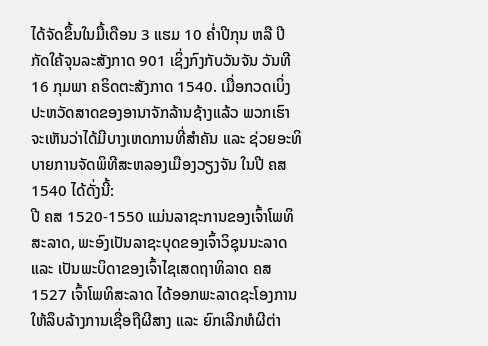ໄດ້ຈັດຂຶ້ນໃນມື້ເດືອນ 3 ແຮມ 10 ຄ່ຳປີກຸນ ຫລື ປີກັດໃຄ້ຈຸນລະສັງກາດ 901 ເຊິ່ງກົງກັບວັນຈັນ ວັນທີ 16 ກຸມພາ ຄຣິດຕະສັງກາດ 1540. ເມື່ອກວດເບິ່ງປະຫວັດສາດຂອງອານາຈັກລ້ານຊ້າງແລ້ວ ພວກເຮົາຈະເຫັນວ່າໄດ້ມີບາງເຫດການທີ່ສຳຄັນ ແລະ ຊ່ວຍອະທິບາຍການຈັດພິທີສະຫລອງເມືອງວຽງຈັນ ໃນປີ ຄສ 1540 ໄດ້ດັ່ງນີ້:
ປີ ຄສ 1520-1550 ແມ່ນລາຊະການຂອງເຈົ້າໂພທິສະລາດ, ພະອົງເປັນລາຊະບຸດຂອງເຈົ້າວິຊຸນນະລາດ ແລະ ເປັນພະບິດາຂອງເຈົ້າໄຊເສດຖາທິລາດ ຄສ 1527 ເຈົ້າໂພທິສະລາດ ໄດ້ອອກພະລາດຊະໂອງການ ໃຫ້ລຶບລ້າງການເຊື່ອຖືຜີສາງ ແລະ ຍົກເລີກຫໍຜີຕ່າ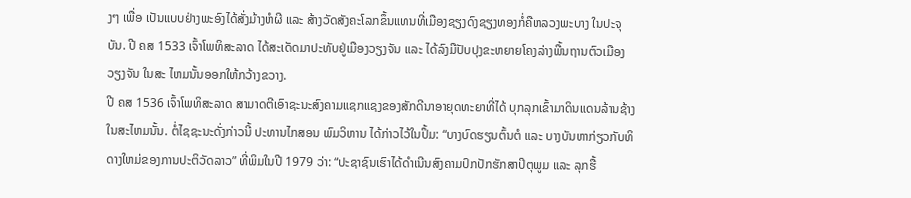ງໆ ເພື່ອ ເປັນແບບຢ່າງພະອົງໄດ້ສັ່ງມ້າງຫໍຜີ ແລະ ສ້າງວັດສັງຄະໂລກຂຶ້ນແທນທີ່ເມືອງຊຽງດົງຊຽງທອງກໍ່ຄືຫລວງພະບາງ ໃນປະຈຸບັນ. ປີ ຄສ 1533 ເຈົ້າໂພທິສະລາດ ໄດ້ສະເດັດມາປະທັບຢູ່ເມືອງວຽງຈັນ ແລະ ໄດ້ລົງມືປັບປຸງຂະຫຍາຍໂຄງລ່າງພື້ນຖານຕົວເມືອງວຽງຈັນ ໃນສະ ໄຫມນັ້ນອອກໃຫ້ກວ້າງຂວາງ.
ປີ ຄສ 1536 ເຈົ້າໂພທິສະລາດ ສາມາດຕີເອົາຊະນະສົງຄາມແຊກແຊງຂອງສັກດີນາອາຍຸດທະຍາທີ່ໄດ້ ບຸກລຸກເຂົ້າມາດິນແດນລ້ານຊ້າງ ໃນສະໄຫມນັ້ນ. ຕໍ່ໄຊຊະນະດັ່ງກ່າວນີ້ ປະທານໄກສອນ ພົມວິຫານ ໄດ້ກ່າວໄວ້ໃນປຶ້ມ: “ບາງບົດຮຽນຕົ້ນຕໍ ແລະ ບາງບັນຫາກ່ຽວກັບທິດາງໃຫມ່ຂອງການປະຕິວັດລາວ” ທີ່ພິມໃນປີ 1979 ວ່າ: “ປະຊາຊົນເຮົາໄດ້ດຳເນີນສົງຄາມປົກປັກຮັກສາປິຕຸພູມ ແລະ ລຸກຮື້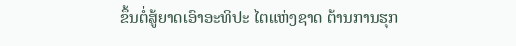ຂຶ້ນຕໍ່ສູ້ຍາດເອົາອະທິປະ ໄຕແຫ່ງຊາດ ຕ້ານການຮຸກ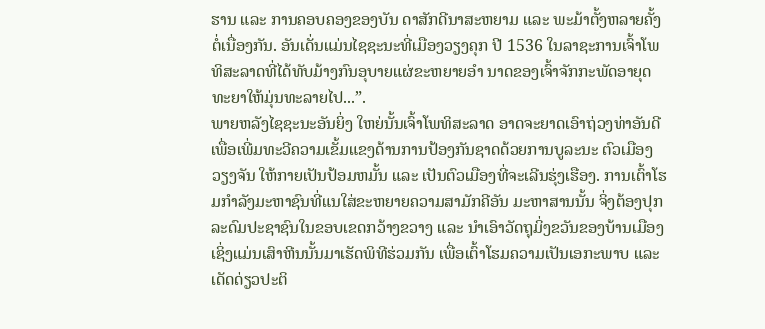ຮານ ແລະ ການຄອບຄອງຂອງບັນ ດາສັກດີນາສະຫຍາມ ແລະ ພະມ້າຕັ້ງຫລາຍຄັ້ງຕໍ່ເນື່ອງກັນ. ອັນເດັ່ນແມ່ນໄຊຊະນະທີ່ເມືອງວຽງຄຸກ ປີ 1536 ໃນລາຊະການເຈົ້າໂພທິສະລາດທີ່ໄດ້ທັບມ້າງກົນອຸບາຍແຜ່ຂະຫຍາຍອຳ ນາດຂອງເຈົ້າຈັກກະພັດອາຍຸດທະຍາໃຫ້ມຸ່ນທະລາຍໄປ...”.
ພາຍຫລັງໄຊຊະນະອັນຍິ່ງ ໃຫຍ່ນັ້ນເຈົ້າໂພທິສະລາດ ອາດຈະຍາດເອົາຖ່ວງທ່າອັນດີ ເພື່ອເພີ່ມທະວີຄວາມເຂັ້ມແຂງດ້ານການປ້ອງກັນຊາດດ້ວຍການບູລະນະ ຕົວເມືອງວຽງຈັນ ໃຫ້ກາຍເປັນປ້ອມຫມັ້ນ ແລະ ເປັນຕົວເມືອງທີ່ຈະເລີນຮຸ່ງເຮືອງ. ການເຕົ້າໂຮມກຳລັງມະຫາຊົນທີ່ແນໃສ່ຂະຫຍາຍຄວາມສາມັກຄີອັນ ມະຫາສານນັ້ນ ຈິ່ງຕ້ອງປຸກລະດົມປະຊາຊົນໃນຂອບເຂດກວ້າງຂວາງ ແລະ ນໍາເອົາວັດຖຸມິ່ງຂວັນຂອງບ້ານເມືອງ ເຊິ່ງແມ່ນເສົາຫີນນັ້ນມາເຮັດພິທີຮ່ວມກັນ ເພື່ອເຕົ້າໂຮມຄວາມເປັນເອກະພາບ ແລະ ເດັດດ່ຽວປະຕິ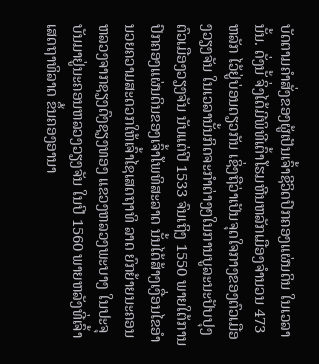ບັດຕາມຄຳສັ່ງຂອງຜູ້ເປັນເຈົ້າຊີວິດປົກຄອງແຜ່ນດິນ ໃນເວລານັ້ນ. ດັ່ງນັ້ ຈິ່ງໄດ້ມີພິທີເຕົ້າໂຮມຫີນຫລັກເມືອງຈຳນວນ 473 ຫລັກ ໄວ້ຢູ່ບ່ອນດຽວກັນ ເຊິ່ງຖືວ່າເປັນຈຸດໃຈກາງຂອງຕົວເມືອງວຽງຈັນ ໃນເວລານັ້ນກິດຈະກໍາຕ່າງໆໃນການບູລະນະປັບປຸງຕົວເມືອງວຽງຈັນ ນັບແຕ່ປີ 1533 ຈົນເຖິງ 1550 ພາຍໃຕ້ການປົກຄອງແຜ່ນດິນຂອງເຈົ້າໂພທິສະລາດ ນັ້ນໄດ້ສ້າງເງື່ອນໄຂອຳນວຍຄວາມສະດວກໃຫ້ເຈົ້າໄຊເສດຖາທິ ລາດ ຍົກຍ້າຍນະຄອນຫລວງຈາກຊຽງດົງຊຽງທອງ ແຂວງຫລວງພະບາງ ໃນປະຈຸບັນມາຢູ່ນະຄອນຫລວງວຽງຈັນ ໃນປີ 1560 ພາຍຫລັງທີ່ເຈົ້າເສດຖາທິລາດ ຂຶ້ນຄອງອານາ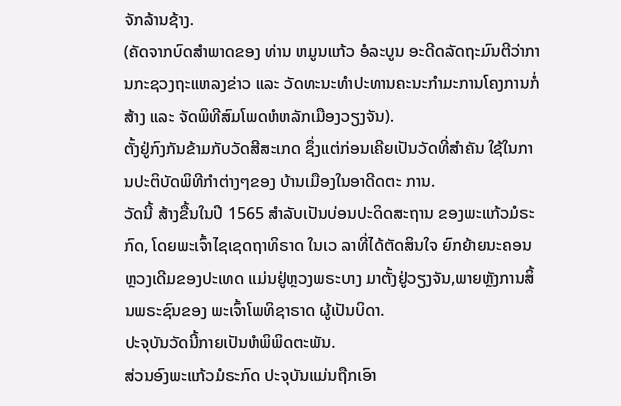ຈັກລ້ານຊ້າງ.
(ຄັດຈາກບົດສໍາພາດຂອງ ທ່ານ ຫມູນແກ້ວ ອໍລະບູນ ອະດີດລັດຖະມົນຕີວ່າການກະຊວງຖະແຫລງຂ່າວ ແລະ ວັດທະນະທໍາປະທານຄະນະກຳມະການໂຄງການກໍ່ສ້າງ ແລະ ຈັດພິທີສົມໂພດຫໍຫລັກເມືອງວຽງຈັນ).
ຕັ້ງຢູ່ກົງກັນຂ້າມກັບວັດສີສະເກດ ຊຶ່ງແຕ່ກ່ອນເຄີຍເປັນວັດທີ່ສຳຄັນ ໃຊ້ໃນການປະຕິບັດພິທີກຳຕ່າງໆຂອງ ບ້ານເມືອງໃນອາດີດຕະ ການ.
ວັດນີ້ ສ້າງຂື້ນໃນປີ 1565 ສຳລັບເປັນບ່ອນປະດິດສະຖານ ຂອງພະແກ້ວມໍຣະກົດ, ໂດຍພະເຈົ້າໄຊເຊດຖາທິຣາດ ໃນເວ ລາທີ່ໄດ້ຕັດສິນໃຈ ຍົກຍ້າຍນະຄອນຫຼວງເດີມຂອງປະເທດ ແມ່ນຢູ່ຫຼວງພຣະບາງ ມາຕັ້ງຢູ່ວຽງຈັນ,ພາຍຫຼັງການສິ້ນພຣະຊົນຂອງ ພະເຈົ້າໂພທິຊາຣາດ ຜູ້ເປັນບິດາ.
ປະຈຸບັນວັດນີ້ກາຍເປັນຫໍພິພິດຕະພັນ.
ສ່ວນອົງພະແກ້ວມໍຣະກົດ ປະຈຸບັນແມ່ນຖືກເອົາ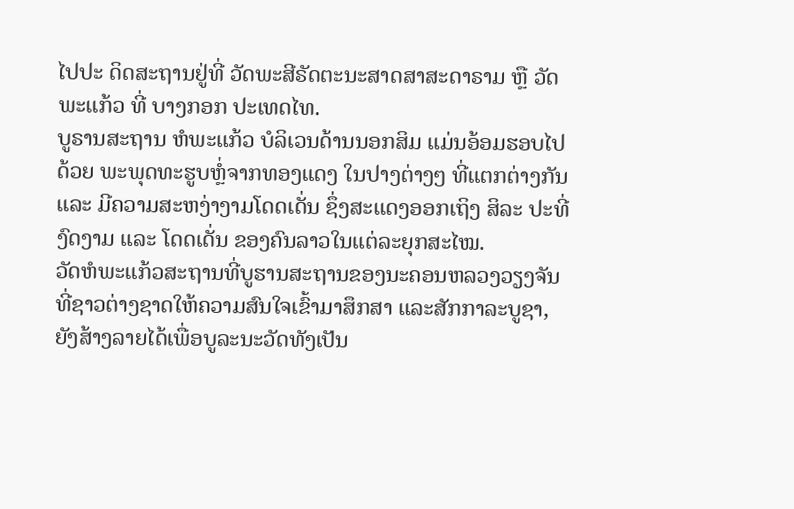ໄປປະ ດິດສະຖານຢູ່ທີ່ ວັດພະສີຣັດຕະນະສາດສາສະດາຣາມ ຫຼື ວັດພະແກ້ວ ທີ່ ບາງກອກ ປະເທດໄທ.
ບູຣານສະຖານ ຫໍພະແກ້ວ ບໍລິເວນດ້ານນອກສິມ ແມ່ນອ້ອມຮອບໄປດ້ວຍ ພະພຸດທະຮູບຫຼໍ່ຈາກທອງແດງ ໃນປາງຕ່າງໆ ທີ່ແຕກຕ່າງກັນ ແລະ ມີຄວາມສະຫງ່າງາມໂດດເດັ່ນ ຊຶ່ງສະແດງອອກເຖິງ ສິລະ ປະທີ່ງົດງາມ ແລະ ໂດດເດັ່ນ ຂອງຄົນລາວໃນແຕ່ລະຍຸກສະໄໝ.
ວັດຫໍພະແກ້ວສະຖານທີ່ບູຮານສະຖານຂອງນະຄອນຫລວງວຽງຈັນ ທີ່ຊາວຕ່າງຊາດໃຫ້ຄວາມສົນໃຈເຂົ້າມາສຶກສາ ແລະສັກກາລະບູຊາ, ຍັງສ້າງລາຍໄດ້ເພື່ອບູລະນະວັດທັງເປັນ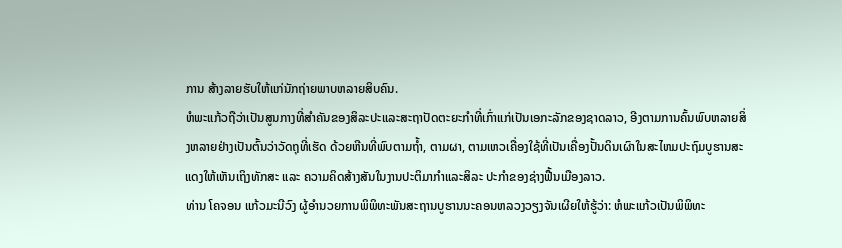ການ ສ້າງລາຍຮັບໃຫ້ແກ່ນັກຖ່າຍພາບຫລາຍສິບຄົນ.
ຫໍພະແກ້ວຖືວ່າເປັນສູນກາງທີ່ສໍາຄັນຂອງສິລະປະແລະສະຖາປັດຕະຍະກໍາທີ່ເກົ່າແກ່ເປັນເອກະລັກຂອງຊາດລາວ, ອີງຕາມການຄົ້ນພົບຫລາຍສິ່ງຫລາຍຢ່າງເປັນຕົ້ນວ່າວັດຖຸທີ່ເຮັດ ດ້ວຍຫີນທີ່ພົບຕາມຖໍ້າ, ຕາມຜາ, ຕາມເຫວເຄື່ອງໃຊ້ທີ່ເປັນເຄື່ອງປັ້ນດິນເຜົາໃນສະໄຫມປະຖົມບູຮານສະແດງໃຫ້ເຫັນເຖິງທັກສະ ແລະ ຄວາມຄິດສ້າງສັນໃນງານປະຕິມາກໍາແລະສິລະ ປະກໍາຂອງຊ່າງຟື້ນເມືອງລາວ.
ທ່ານ ໂຄຈອນ ແກ້ວມະນີວົງ ຜູ້ອໍານວຍການພິພິທະພັນສະຖານບູຮານນະຄອນຫລວງວຽງຈັນເຜີຍໃຫ້ຮູ້ວ່າ: ຫໍພະແກ້ວເປັນພິພິທະ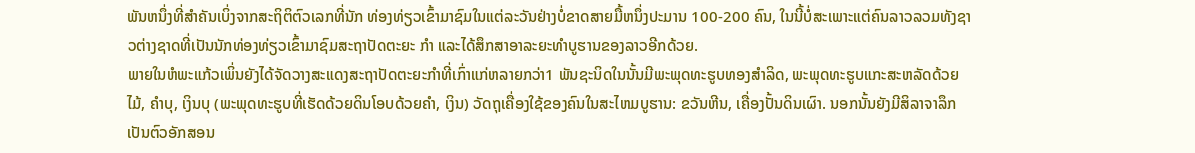ພັນຫນຶ່ງທີ່ສໍາຄັນເບິ່ງຈາກສະຖິຕິຕົວເລກທີ່ນັກ ທ່ອງທ່ຽວເຂົ້າມາຊົມໃນແຕ່ລະວັນຢ່າງບໍ່ຂາດສາຍມື້ຫນຶ່ງປະມານ 100-200 ຄົນ, ໃນນີ້ບໍ່ສະເພາະແຕ່ຄົນລາວລວມທັງຊາວຕ່າງຊາດທີ່ເປັນນັກທ່ອງທ່ຽວເຂົ້າມາຊົມສະຖາປັດຕະຍະ ກໍາ ແລະໄດ້ສຶກສາອາລະຍະທໍາບູຮານຂອງລາວອີກດ້ວຍ.
ພາຍໃນຫໍພະແກ້ວເພິ່ນຍັງໄດ້ຈັດວາງສະແດງສະຖາປັດຕະຍະກໍາທີ່ເກົ່າແກ່ຫລາຍກວ່າ1 ພັນຊະນິດໃນນັ້ນມີພະພຸດທະຮູບທອງສໍາລິດ, ພະພຸດທະຮູບແກະສະຫລັດດ້ວຍໄມ້, ຄໍາບຸ, ເງິນບຸ (ພະພຸດທະຮູບທີ່ເຮັດດ້ວຍດິນໂອບດ້ວຍຄໍາ, ເງິນ) ວັດຖຸເຄື່ອງໃຊ້ຂອງຄົນໃນສະໄຫມບູຮານ: ຂວັນຫີນ, ເຄື່ອງປັ້ນດິນເຜົາ. ນອກນັ້ນຍັງມີສິລາຈາລຶກເປັນຕົວອັກສອນ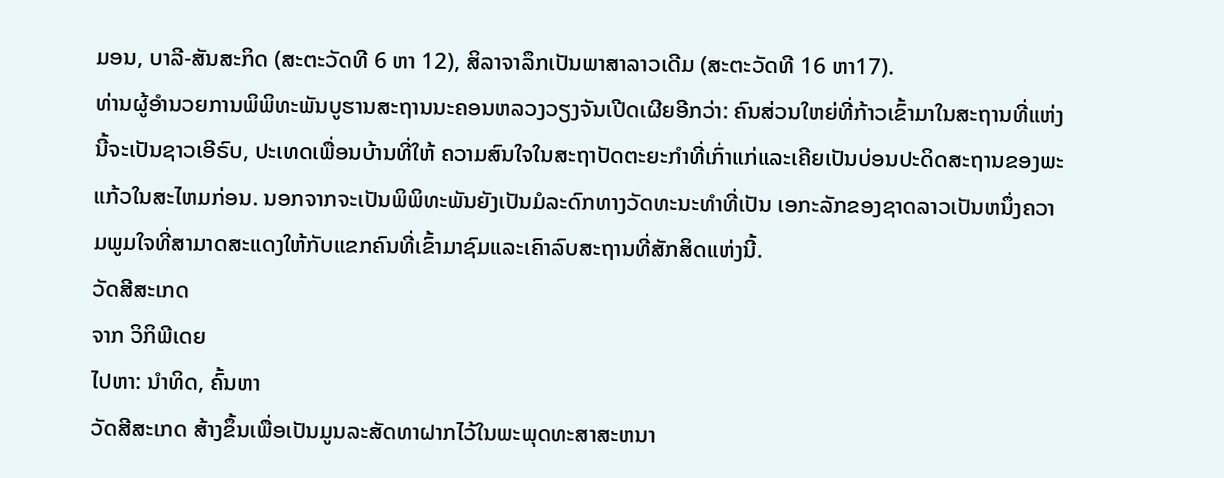ມອນ, ບາລີ-ສັນສະກິດ (ສະຕະວັດທີ 6 ຫາ 12), ສິລາຈາລຶກເປັນພາສາລາວເດີມ (ສະຕະວັດທີ 16 ຫາ17).
ທ່ານຜູ້ອໍານວຍການພິພິທະພັນບູຮານສະຖານນະຄອນຫລວງວຽງຈັນເປີດເຜີຍອີກວ່າ: ຄົນສ່ວນໃຫຍ່ທີ່ກ້າວເຂົ້າມາໃນສະຖານທີ່ແຫ່ງນີ້ຈະເປັນຊາວເອີຣົບ, ປະເທດເພື່ອນບ້ານທີ່ໃຫ້ ຄວາມສົນໃຈໃນສະຖາປັດຕະຍະກໍາທີ່ເກົ່າແກ່ແລະເຄີຍເປັນບ່ອນປະດິດສະຖານຂອງພະແກ້ວໃນສະໄຫມກ່ອນ. ນອກຈາກຈະເປັນພິພິທະພັນຍັງເປັນມໍລະດົກທາງວັດທະນະທໍາທີ່ເປັນ ເອກະລັກຂອງຊາດລາວເປັນຫນຶ່ງຄວາມພູມໃຈທີ່ສາມາດສະແດງໃຫ້ກັບແຂກຄົນທີ່ເຂົ້າມາຊົມແລະເຄົາລົບສະຖານທີ່ສັກສິດແຫ່ງນີ້.
ວັດສີສະເກດ
ຈາກ ວິກິພີເດຍ
ໄປຫາ: ນຳທິດ, ຄົ້ນຫາ
ວັດສີສະເກດ ສ້າງຂຶ້ນເພື່ອເປັນມູນລະສັດທາຝາກໄວ້ໃນພະພຸດທະສາສະຫນາ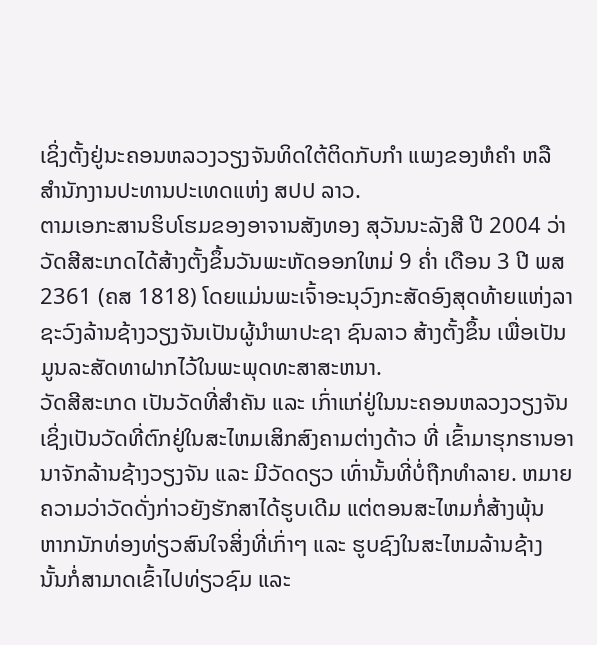ເຊິ່ງຕັ້ງຢູ່ນະຄອນຫລວງວຽງຈັນທິດໃຕ້ຕິດກັບກຳ ແພງຂອງຫໍຄຳ ຫລື ສຳນັກງານປະທານປະເທດແຫ່ງ ສປປ ລາວ.
ຕາມເອກະສານຮິບໂຮມຂອງອາຈານສັງທອງ ສຸວັນນະລັງສີ ປີ 2004 ວ່າ ວັດສີສະເກດໄດ້ສ້າງຕັ້ງຂຶ້ນວັນພະຫັດອອກໃຫມ່ 9 ຄ່ຳ ເດືອນ 3 ປີ ພສ 2361 (ຄສ 1818) ໂດຍແມ່ນພະເຈົ້າອະນຸວົງກະສັດອົງສຸດທ້າຍແຫ່ງລາຊະວົງລ້ານຊ້າງວຽງຈັນເປັນຜູ້ນຳພາປະຊາ ຊົນລາວ ສ້າງຕັ້ງຂຶ້ນ ເພື່ອເປັນມູນລະສັດທາຝາກໄວ້ໃນພະພຸດທະສາສະຫນາ.
ວັດສີສະເກດ ເປັນວັດທີ່ສຳຄັນ ແລະ ເກົ່າແກ່ຢູ່ໃນນະຄອນຫລວງວຽງຈັນ ເຊິ່ງເປັນວັດທີ່ຕົກຢູ່ໃນສະໄຫມເສິກສົງຄາມຕ່າງດ້າວ ທີ່ ເຂົ້າມາຮຸກຮານອານາຈັກລ້ານຊ້າງວຽງຈັນ ແລະ ມີວັດດຽວ ເທົ່ານັ້ນທີ່ບໍ່ຖືກທຳລາຍ. ຫມາຍຄວາມວ່າວັດດັ່ງກ່າວຍັງຮັກສາໄດ້ຮູບເດີມ ແຕ່ຕອນສະໄຫມກໍ່ສ້າງພຸ້ນ
ຫາກນັກທ່ອງທ່ຽວສົນໃຈສິ່ງທີ່ເກົ່າໆ ແລະ ຮູບຊົງໃນສະໄຫມລ້ານຊ້າງ ນັ້ນກໍ່ສາມາດເຂົ້າໄປທ່ຽວຊົມ ແລະ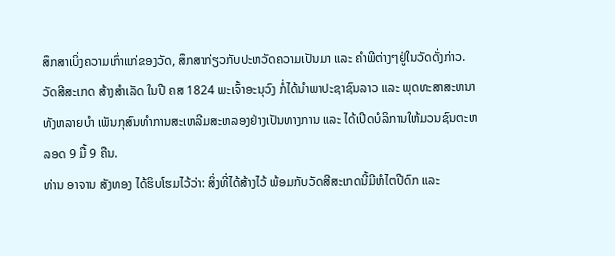ສຶກສາເບິ່ງຄວາມເກົ່າແກ່ຂອງວັດ, ສຶກສາກ່ຽວກັບປະຫວັດຄວາມເປັນມາ ແລະ ຄຳພີຕ່າງໆຢູ່ໃນວັດດັ່ງກ່າວ.
ວັດສີສະເກດ ສ້າງສຳເລັດ ໃນປີ ຄສ 1824 ພະເຈົ້າອະນຸວົງ ກໍ່ໄດ້ນຳພາປະຊາຊົນລາວ ແລະ ພຸດທະສາສະຫນາທັງຫລາຍບຳ ເພັນກຸສົນທຳການສະເຫລີມສະຫລອງຢ່າງເປັນທາງການ ແລະ ໄດ້ເປີດບໍລິການໃຫ້ມວນຊົນຕະຫລອດ 9 ມື້ 9 ຄືນ.
ທ່ານ ອາຈານ ສັງທອງ ໄດ້ຮິບໂຮມໄວ້ວ່າ: ສິ່ງທີ່ໄດ້ສ້າງໄວ້ ພ້ອມກັບວັດສີສະເກດນີ້ມີຫໍໄຕປີດົກ ແລະ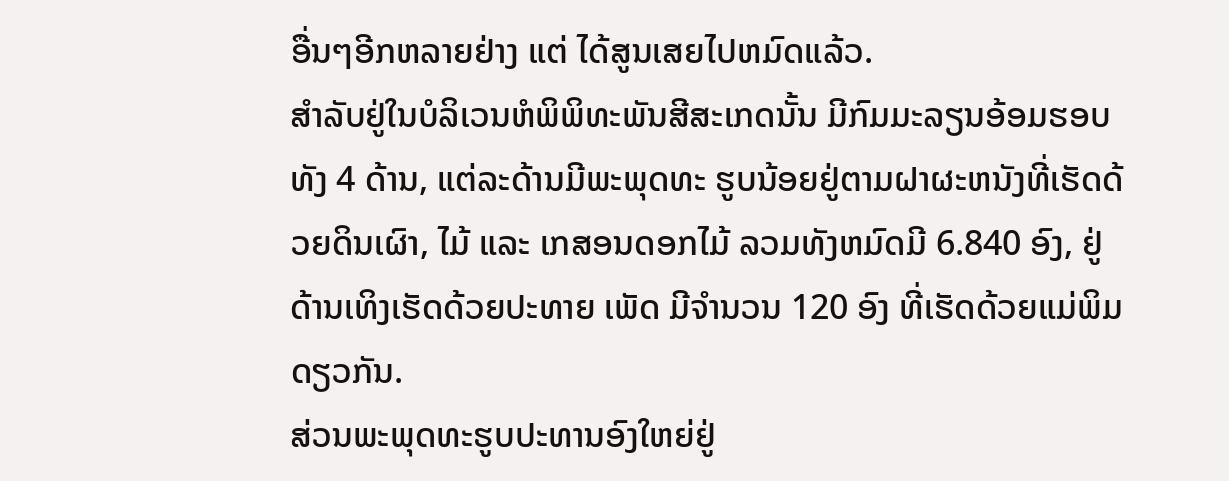ອື່ນໆອີກຫລາຍຢ່າງ ແຕ່ ໄດ້ສູນເສຍໄປຫມົດແລ້ວ.
ສຳລັບຢູ່ໃນບໍລິເວນຫໍພິພິທະພັນສີສະເກດນັ້ນ ມີກົມມະລຽນອ້ອມຮອບທັງ 4 ດ້ານ, ແຕ່ລະດ້ານມີພະພຸດທະ ຮູບນ້ອຍຢູ່ຕາມຝາຜະຫນັງທີ່ເຮັດດ້ວຍດິນເຜົາ, ໄມ້ ແລະ ເກສອນດອກໄມ້ ລວມທັງຫມົດມີ 6.840 ອົງ, ຢູ່ດ້ານເທິງເຮັດດ້ວຍປະທາຍ ເພັດ ມີຈຳນວນ 120 ອົງ ທີ່ເຮັດດ້ວຍແມ່ພິມດຽວກັນ.
ສ່ວນພະພຸດທະຮູບປະທານອົງໃຫຍ່ຢູ່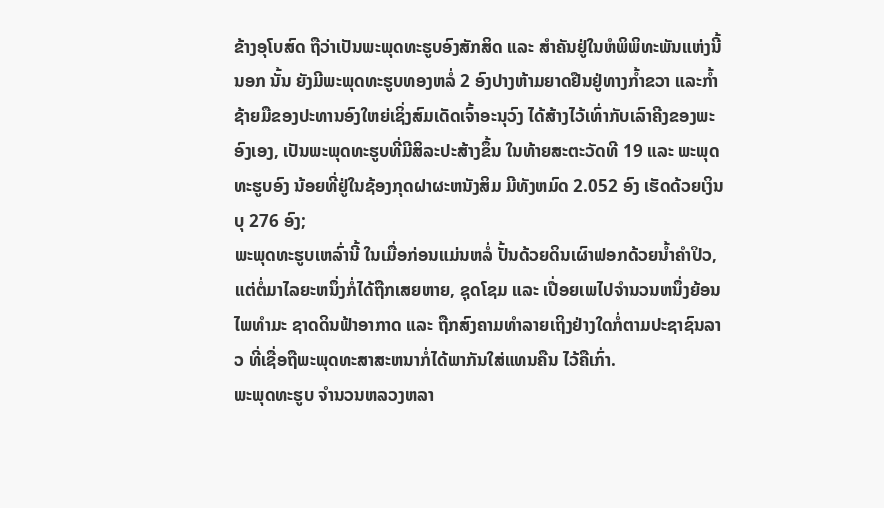ຂ້າງອຸໂບສົດ ຖືວ່າເປັນພະພຸດທະຮູບອົງສັກສິດ ແລະ ສຳຄັນຢູ່ໃນຫໍພິພິທະພັນແຫ່ງນີ້
ນອກ ນັ້ນ ຍັງມີພະພຸດທະຮູບທອງຫລໍ່ 2 ອົງປາງຫ້າມຍາດຢືນຢູ່ທາງກ້ຳຂວາ ແລະກ້ຳຊ້າຍມືຂອງປະທານອົງໃຫຍ່ເຊິ່ງສົມເດັດເຈົ້າອະນຸວົງ ໄດ້ສ້າງໄວ້ເທົ່າກັບເລົາຄີງຂອງພະອົງເອງ, ເປັນພະພຸດທະຮູບທີ່ມີສິລະປະສ້າງຂຶ້ນ ໃນທ້າຍສະຕະວັດທີ 19 ແລະ ພະພຸດທະຮູບອົງ ນ້ອຍທີ່ຢູ່ໃນຊ້ອງກຸດຝາຜະຫນັງສິມ ມີທັງຫມົດ 2.052 ອົງ ເຮັດດ້ວຍເງິນບຸ 276 ອົງ;
ພະພຸດທະຮູບເຫລົ່ານີ້ ໃນເມື່ອກ່ອນແມ່ນຫລໍ່ ປັ້ນດ້ວຍດິນເຜົາຟອກດ້ວຍນ້ຳຄຳປິວ, ແຕ່ຕໍ່ມາໄລຍະຫນຶ່ງກໍ່ໄດ້ຖືກເສຍຫາຍ, ຊຸດໂຊມ ແລະ ເປື່ອຍເພໄປຈຳນວນຫນຶ່ງຍ້ອນໄພທຳມະ ຊາດດິນຟ້າອາກາດ ແລະ ຖືກສົງຄາມທຳລາຍເຖິງຢ່າງໃດກໍ່ຕາມປະຊາຊົນລາວ ທີ່ເຊື່ອຖືພະພຸດທະສາສະຫນາກໍ່ໄດ້ພາກັນໃສ່ແທນຄືນ ໄວ້ຄືເກົ່າ.
ພະພຸດທະຮູບ ຈຳນວນຫລວງຫລາ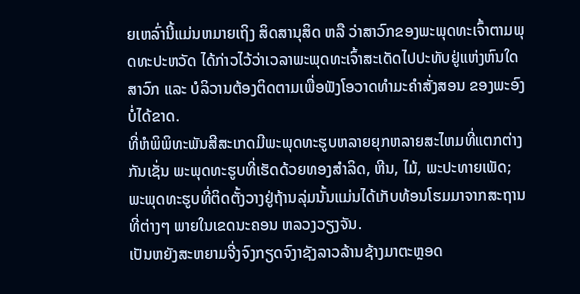ຍເຫລົ່ານີ້ແມ່ນຫມາຍເຖິງ ສິດສານຸສິດ ຫລື ວ່າສາວົກຂອງພະພຸດທະເຈົ້າຕາມພຸດທະປະຫວັດ ໄດ້ກ່າວໄວ້ວ່າເວລາພະພຸດທະເຈົ້າສະເດັດໄປປະທັບຢູ່ແຫ່ງຫົນໃດສາວົກ ແລະ ບໍລິວານຕ້ອງຕິດຕາມເພື່ອຟັງໂອວາດທຳມະຄຳສັ່ງສອນ ຂອງພະອົງບໍ່ໄດ້ຂາດ.
ທີ່ຫໍພິພິທະພັນສີສະເກດມີພະພຸດທະຮູບຫລາຍຍຸກຫລາຍສະໄຫມທີ່ແຕກຕ່າງກັນເຊັ່ນ ພະພຸດທະຮູບທີ່ເຮັດດ້ວຍທອງສຳລິດ, ຫີນ, ໄມ້, ພະປະທາຍເພັດ; ພະພຸດທະຮູບທີ່ຕິດຕັ້ງວາງຢູ່ຖ້ານລຸ່ມນັ້ນແມ່ນໄດ້ເກັບທ້ອນໂຮມມາຈາກສະຖານທີ່ຕ່າງໆ ພາຍໃນເຂດນະຄອນ ຫລວງວຽງຈັນ.
ເປັນຫຍັງສະຫຍາມຈີ່ງຈົງກຽດຈົງາຊັງລາວລ້ານຊ້າງມາຕະຫຼອດ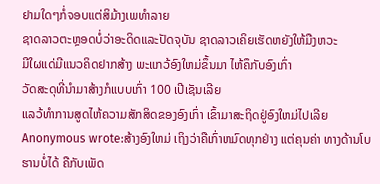ຢາມໃດໆກໍ່ຈອບແຕ່ສິມ້າງເພທຳລາຍ
ຊາດລາວຕະຫຼອດບໍ່ວ່າອະດິດແລະປັດຈຸບັນ ຊາດລາວເຄິຍເຮັດຫຍັງໃຫ້ມືງຫວະ
ມີໃຜແດ່ມີແນວຄິດຢາກສ້າງ ພະແກວ້ອົງໃຫມ່ຂຶ້ນມາ ໄຫ້ຄຶກັບອົງເກົ່າ
ວັດສະດຸທີ່ນຳມາສ້າງກໍແບບເກົ່າ 100 ເປີເຊັນເລີຍ
ແລວ້ທຳການສູດໄຫ້ຄວາມສັກສິດຂອງອົງເກົ່າ ເຂົ້າມາສະຖິດຢູ່ອົງໃຫມ່ໄປເລີຍ
Anonymous wrote:ສ້າງອົງໃຫມ່ ເຖິງວ່າຄືເກົ່າຫມົດທຸກຢ່າງ ແຕ່ຄຸນຄ່າ ທາງດ້ານໂບຮານບໍ່ໄດ້ ຄືກັບເພັດ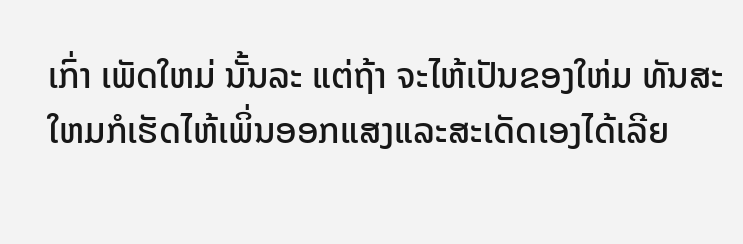ເກົ່າ ເພັດໃຫມ່ ນັ້ນລະ ແຕ່ຖ້າ ຈະໄຫ້ເປັນຂອງໃຫ່ມ ທັນສະໃຫມກໍເຮັດໄຫ້ເພິ່ນອອກແສງແລະສະເດັດເອງໄດ້ເລີຍ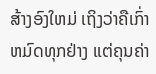ສ້າງອົງໃຫມ່ ເຖິງວ່າຄືເກົ່າຫມົດທຸກຢ່າງ ແຕ່ຄຸນຄ່າ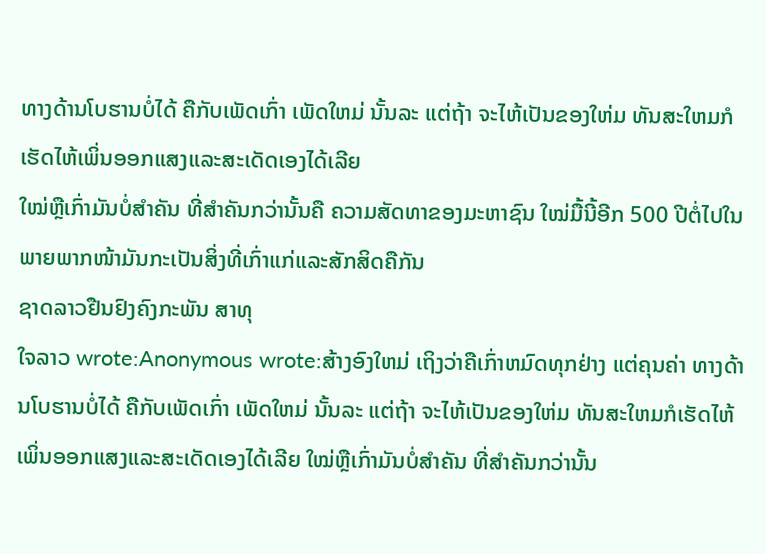ທາງດ້ານໂບຮານບໍ່ໄດ້ ຄືກັບເພັດເກົ່າ ເພັດໃຫມ່ ນັ້ນລະ ແຕ່ຖ້າ ຈະໄຫ້ເປັນຂອງໃຫ່ມ ທັນສະໃຫມກໍເຮັດໄຫ້ເພິ່ນອອກແສງແລະສະເດັດເອງໄດ້ເລີຍ
ໃໝ່ຫຼືເກົ່າມັນບໍ່ສຳຄັນ ທີ່ສຳຄັນກວ່ານັ້ນຄື ຄວາມສັດທາຂອງມະຫາຊົນ ໃໝ່ມື້ນີ້ອີກ 500 ປີຕໍ່ໄປໃນພາຍພາກໜ້າມັນກະເປັນສິ່ງທີ່ເກົ່າແກ່ແລະສັກສິດຄືກັນ
ຊາດລາວຢືນຢົງຄົງກະພັນ ສາທຸ
ໃຈລາວ wrote:Anonymous wrote:ສ້າງອົງໃຫມ່ ເຖິງວ່າຄືເກົ່າຫມົດທຸກຢ່າງ ແຕ່ຄຸນຄ່າ ທາງດ້ານໂບຮານບໍ່ໄດ້ ຄືກັບເພັດເກົ່າ ເພັດໃຫມ່ ນັ້ນລະ ແຕ່ຖ້າ ຈະໄຫ້ເປັນຂອງໃຫ່ມ ທັນສະໃຫມກໍເຮັດໄຫ້ເພິ່ນອອກແສງແລະສະເດັດເອງໄດ້ເລີຍ ໃໝ່ຫຼືເກົ່າມັນບໍ່ສຳຄັນ ທີ່ສຳຄັນກວ່ານັ້ນ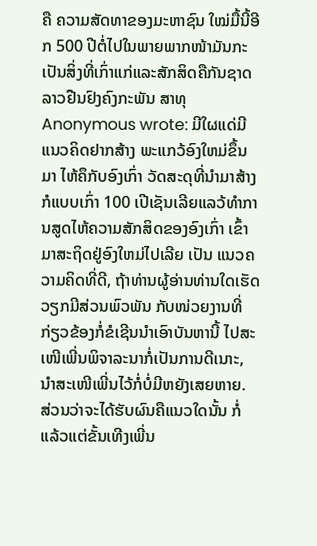ຄື ຄວາມສັດທາຂອງມະຫາຊົນ ໃໝ່ມື້ນີ້ອີກ 500 ປີຕໍ່ໄປໃນພາຍພາກໜ້າມັນກະເປັນສິ່ງທີ່ເກົ່າແກ່ແລະສັກສິດຄືກັນຊາດລາວຢືນຢົງຄົງກະພັນ ສາທຸ
Anonymous wrote: ມີໃຜແດ່ມີແນວຄິດຢາກສ້າງ ພະແກວ້ອົງໃຫມ່ຂຶ້ນມາ ໄຫ້ຄຶກັບອົງເກົ່າ ວັດສະດຸທີ່ນຳມາສ້າງກໍແບບເກົ່າ 100 ເປີເຊັນເລີຍແລວ້ທຳການສູດໄຫ້ຄວາມສັກສິດຂອງອົງເກົ່າ ເຂົ້າມາສະຖິດຢູ່ອົງໃຫມ່ໄປເລີຍ ເປັນ ແນວຄວາມຄິດທີ່ດີ, ຖ້າທ່ານຜູ້ອ່ານທ່ານໃດເຮັດວຽກມີສ່ວນພົວພັນ ກັບໜ່ວຍງານທີ່ກ່ຽວຂ້ອງກໍ່ຂໍເຊີນນຳເອົາບັນຫານີ້ ໄປສະເໜີເພີ່ນພິຈາລະນາກໍ່ເປັນການດີເນາະ, ນຳສະເໜີເພີ່ນໄວ້ກໍ່ບໍ່ມີຫຍັງເສຍຫາຍ. ສ່ວນວ່າຈະໄດ້ຮັບຜົນຄືແນວໃດນັ້ນ ກໍ່ແລ້ວແຕ່ຂັ້ນເທີງເພີ່ນ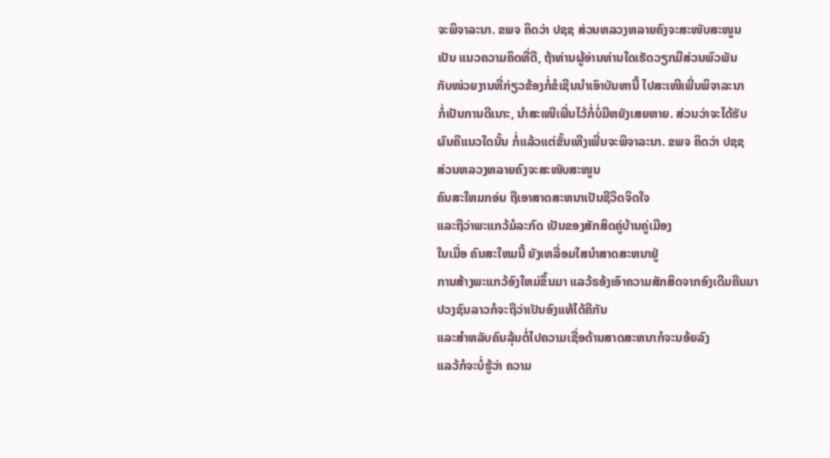ຈະພິຈາລະນາ. ຂພຈ ຄິດວ່າ ປຊຊ ສ່ວນຫລວງຫລາຍຄົງຈະສະໜັບສະໜູນ
ເປັນ ແນວຄວາມຄິດທີ່ດີ, ຖ້າທ່ານຜູ້ອ່ານທ່ານໃດເຮັດວຽກມີສ່ວນພົວພັນ
ກັບໜ່ວຍງານທີ່ກ່ຽວຂ້ອງກໍ່ຂໍເຊີນນຳເອົາບັນຫານີ້ ໄປສະເໜີເພີ່ນພິຈາລະນາ
ກໍ່ເປັນການດີເນາະ, ນຳສະເໜີເພີ່ນໄວ້ກໍ່ບໍ່ມີຫຍັງເສຍຫາຍ. ສ່ວນວ່າຈະໄດ້ຮັບ
ຜົນຄືແນວໃດນັ້ນ ກໍ່ແລ້ວແຕ່ຂັ້ນເທີງເພີ່ນຈະພິຈາລະນາ. ຂພຈ ຄິດວ່າ ປຊຊ
ສ່ວນຫລວງຫລາຍຄົງຈະສະໜັບສະໜູນ
ຄົນສະໃຫມກອ່ນ ຖືເອາສາດສະຫນາເປັນຊີວິດຈິດໃຈ
ແລະຖືວ່າພະແກວ້ມໍລະກົດ ເປັນຂອງສັກສິດຄູ່ບ້ານຄູ່ເມືອງ
ໃນເມື່ອ ຄົນສະໃຫມນີ້ ຍັງເຫລື່ອມໃສນຳສາດສະຫນາຢູ່
ການສ້າງພະແກວ້ອົງໃຫມ່ຂຶ້ນມາ ແລວ້ຣອ້ງເອົາຄວາມສັກສິດຈາກອົງເດີມຄືນມາ
ປວງຊົນລາວກໍຈະຖືວ່າເປັນອົງແທ້ໄດ້ຄືກັນ
ແລະສຳຫລັບຄົນລຸ້ນຕໍ່ໄປຄວາມເຊື່ອດ້ານສາດສະຫນາກໍຈະນອ້ຍລົງ
ແລວ້ກໍຈະບໍ່ຮູ້ວ່າ ຄວາມ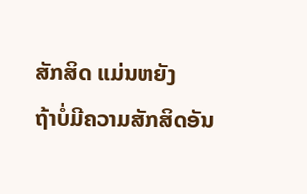ສັກສິດ ແມ່ນຫຍັງ
ຖ້າບໍ່ມີຄວາມສັກສິດອັນ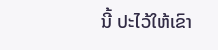ນີ້ ປະໄວ້ໃຫ້ເຂົາ